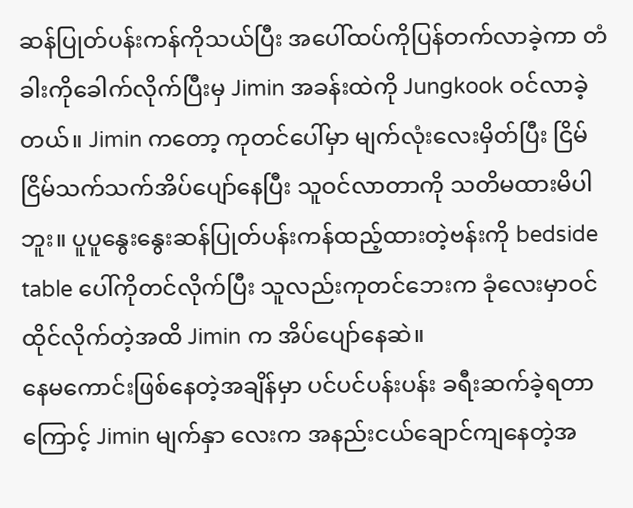ဆန်ပြုတ်ပန်းကန်ကိုသယ်ပြီး အပေါ်ထပ်ကိုပြန်တက်လာခဲ့ကာ တံခါးကိုခေါက်လိုက်ပြီးမှ Jimin အခန်းထဲကို Jungkook ဝင်လာခဲ့တယ်။ Jimin ကတော့ ကုတင်ပေါ်မှာ မျက်လုံးလေးမှိတ်ပြီး ငြိမ်ငြိမ်သက်သက်အိပ်ပျော်နေပြီး သူဝင်လာတာကို သတိမထားမိပါဘူး။ ပူပူနွေးနွေးဆန်ပြုတ်ပန်းကန်ထည့်ထားတဲ့ဗန်းကို bedside table ပေါ်ကိုတင်လိုက်ပြီး သူလည်းကုတင်ဘေးက ခုံလေးမှာဝင်ထိုင်လိုက်တဲ့အထိ Jimin က အိပ်ပျော်နေဆဲ။
နေမကောင်းဖြစ်နေတဲ့အချိန်မှာ ပင်ပင်ပန်းပန်း ခရီးဆက်ခဲ့ရတာကြောင့် Jimin မျက်နှာ လေးက အနည်းငယ်ချောင်ကျနေတဲ့အ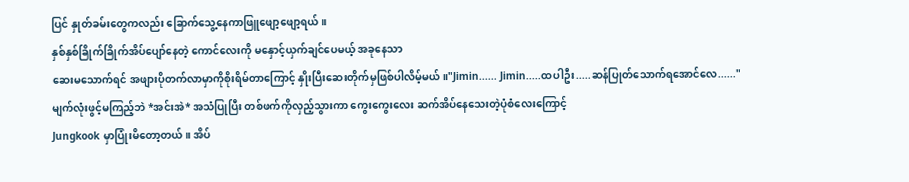ပြင် နှုတ်ခမ်းတွေကလည်း ခြောက်သွေ့နေကာဖြူဖျော့ဖျော့ရယ်။
နှစ်နှစ်ခြိုက်ခြိုက်အိပ်ပျော်နေတဲ့ ကောင်လေးကို မနှောင့်ယှက်ချင်ပေမယ့် အခုနေသာ
ဆေးမသောက်ရင် အဖျားပိုတက်လာမှာကိုစိုးရိမ်တာကြောင့် နှိုးပြီးဆေးတိုက်မှဖြစ်ပါလိမ့်မယ်။"Jimin...... Jimin.....ထပါဦး.....ဆန်ပြုတ်သောက်ရအောင်လေ......"
မျက်လုံးဖွင့်မကြည့်ဘဲ *အင်းအဲ* အသံပြုပြီး တစ်ဖက်ကိုလှည့်သွားကာ ကွေးကွေးလေး ဆက်အိပ်နေသေးတဲ့ပုံစံလေးကြောင့်
Jungkook မှာပြုံးမိတော့တယ်။ အိပ်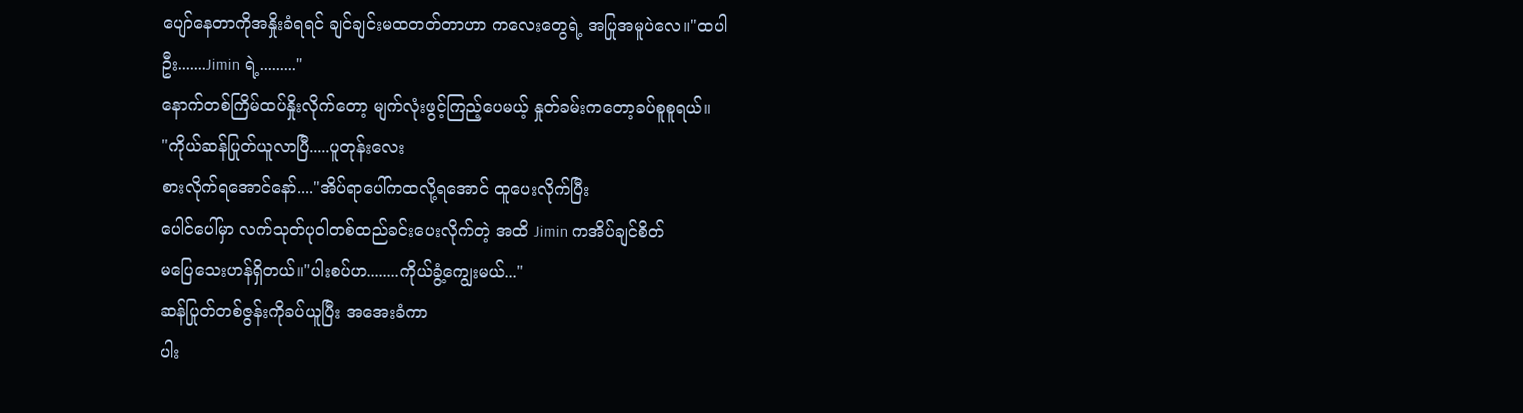ပျော်နေတာကိုအနှိုးခံရရင် ချင်ချင်းမထတတ်တာဟာ ကလေးတွေရဲ့ အပြုအမူပဲလေ။"ထပါဦး.......Jimin ရဲ့........."
နောက်တစ်ကြိမ်ထပ်နှိုးလိုက်တော့ မျက်လုံးဖွင့်ကြည့်ပေမယ့် နှုတ်ခမ်းကတော့ခပ်စူစူရယ်။
"ကိုယ်ဆန်ပြုတ်ယူလာပြီ.....ပူတုန်းလေး
စားလိုက်ရအောင်နော်...."အိပ်ရာပေါ်ကထလို့ရအောင် ထူပေးလိုက်ပြီး
ပေါင်ပေါ်မှာ လက်သုတ်ပုဝါတစ်ထည်ခင်းပေးလိုက်တဲ့ အထိ Jimin ကအိပ်ချင်စိတ်
မပြေသေးဟန်ရှိတယ်။"ပါးစပ်ဟ........ကိုယ်ခွံ့ကျွေးမယ်..."
ဆန်ပြုတ်တစ်ဇွန်းကိုခပ်ယူပြီး အအေးခံကာ
ပါး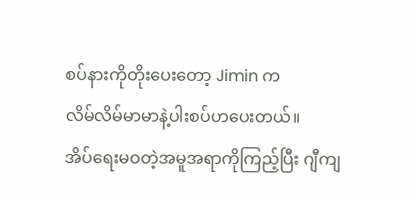စပ်နားကိုတိုးပေးတော့ Jimin က
လိမ်လိမ်မာမာနဲ့ပါးစပ်ဟပေးတယ်။
အိပ်ရေးမဝတဲ့အမူအရာကိုကြည့်ပြီး ဂျီကျ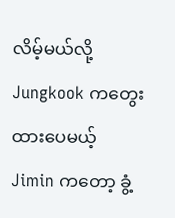လိမ့်မယ်လို့ Jungkook ကတွေးထားပေမယ့်
Jimin ကတော့ ခွံ့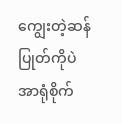ကျွေးတဲ့ဆန်ပြုတ်ကိုပဲ အာရုံစိုက်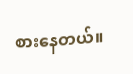စားနေတယ်။